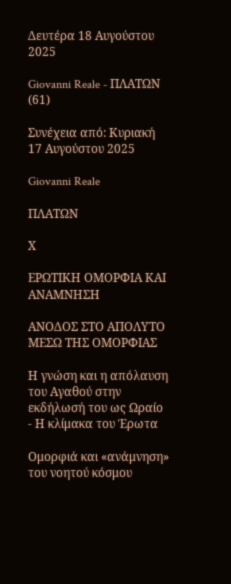Δευτέρα 18 Αυγούστου 2025

Giovanni Reale - ΠΛΑΤΩΝ (61)

Συνέχεια από: Κυριακή 17 Αυγούστου 2025

Giovanni Reale

ΠΛΑΤΩΝ

Χ

ΕΡΩΤΙΚΗ ΟΜΟΡΦΙΑ ΚΑΙ ΑΝΑΜΝΗΣΗ

ΑΝΟΔΟΣ ΣΤΟ ΑΠΟΛΥΤΟ ΜΕΣΩ ΤΗΣ ΟΜΟΡΦΙΑΣ

Η γνώση και η απόλαυση του Αγαθού στην εκδήλωσή του ως Ωραίο  - Η κλίμακα του Έρωτα

Ομορφιά και «ανάμνηση» του νοητού κόσμου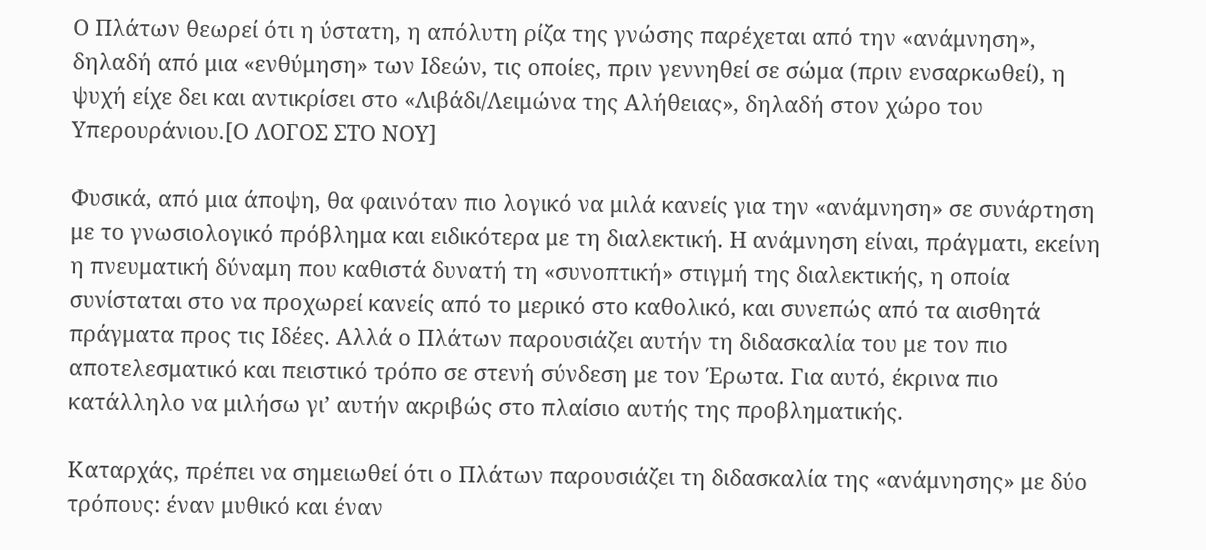Ο Πλάτων θεωρεί ότι η ύστατη, η απόλυτη ρίζα της γνώσης παρέχεται από την «ανάμνηση», δηλαδή από μια «ενθύμηση» των Ιδεών, τις οποίες, πριν γεννηθεί σε σώμα (πριν ενσαρκωθεί), η ψυχή είχε δει και αντικρίσει στο «Λιβάδι/Λειμώνα της Αλήθειας», δηλαδή στον χώρο του Υπερουράνιου.[Ο ΛΟΓΟΣ ΣΤΟ ΝΟΥ]

Φυσικά, από μια άποψη, θα φαινόταν πιο λογικό να μιλά κανείς για την «ανάμνηση» σε συνάρτηση με το γνωσιολογικό πρόβλημα και ειδικότερα με τη διαλεκτική. Η ανάμνηση είναι, πράγματι, εκείνη η πνευματική δύναμη που καθιστά δυνατή τη «συνοπτική» στιγμή της διαλεκτικής, η οποία συνίσταται στο να προχωρεί κανείς από το μερικό στο καθολικό, και συνεπώς από τα αισθητά πράγματα προς τις Ιδέες. Αλλά ο Πλάτων παρουσιάζει αυτήν τη διδασκαλία του με τον πιο αποτελεσματικό και πειστικό τρόπο σε στενή σύνδεση με τον Έρωτα. Για αυτό, έκρινα πιο κατάλληλο να μιλήσω γι’ αυτήν ακριβώς στο πλαίσιο αυτής της προβληματικής.

Καταρχάς, πρέπει να σημειωθεί ότι ο Πλάτων παρουσιάζει τη διδασκαλία της «ανάμνησης» με δύο τρόπους: έναν μυθικό και έναν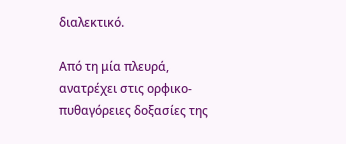διαλεκτικό.

Από τη μία πλευρά, ανατρέχει στις ορφικο-πυθαγόρειες δοξασίες της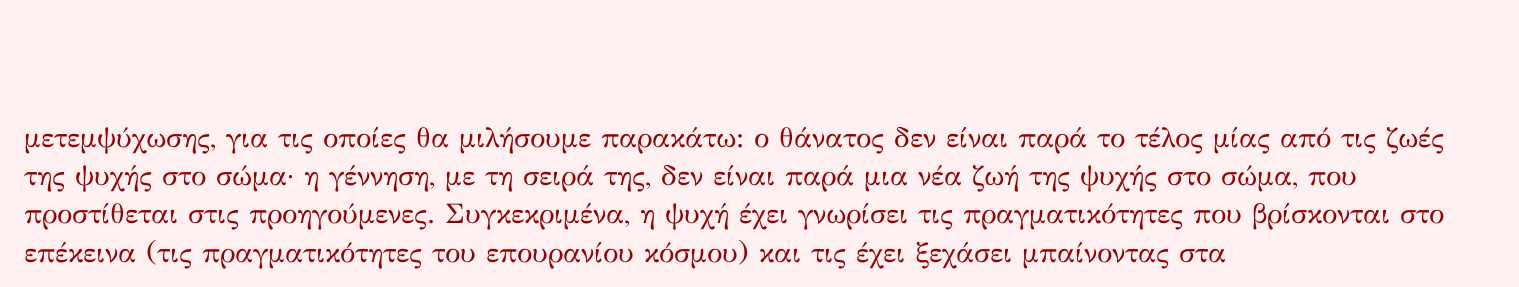μετεμψύχωσης, για τις οποίες θα μιλήσουμε παρακάτω: ο θάνατος δεν είναι παρά το τέλος μίας από τις ζωές της ψυχής στο σώμα· η γέννηση, με τη σειρά της, δεν είναι παρά μια νέα ζωή της ψυχής στο σώμα, που προστίθεται στις προηγούμενες. Συγκεκριμένα, η ψυχή έχει γνωρίσει τις πραγματικότητες που βρίσκονται στο επέκεινα (τις πραγματικότητες του επουρανίου κόσμου) και τις έχει ξεχάσει μπαίνοντας στα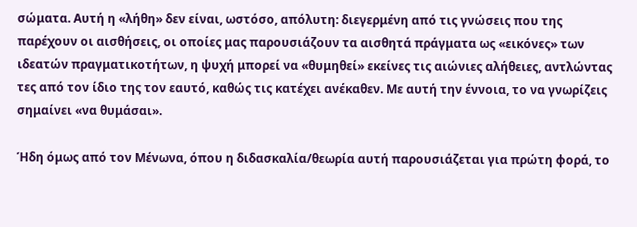σώματα. Αυτή η «λήθη» δεν είναι, ωστόσο, απόλυτη: διεγερμένη από τις γνώσεις που της παρέχουν οι αισθήσεις, οι οποίες μας παρουσιάζουν τα αισθητά πράγματα ως «εικόνες» των ιδεατών πραγματικοτήτων, η ψυχή μπορεί να «θυμηθεί» εκείνες τις αιώνιες αλήθειες, αντλώντας τες από τον ίδιο της τον εαυτό, καθώς τις κατέχει ανέκαθεν. Με αυτή την έννοια, το να γνωρίζεις σημαίνει «να θυμάσαι».

Ήδη όμως από τον Μένωνα, όπου η διδασκαλία/θεωρία αυτή παρουσιάζεται για πρώτη φορά, το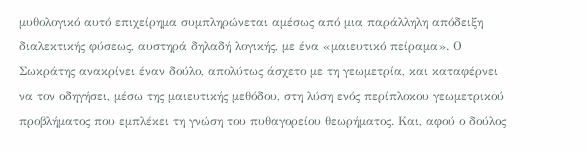μυθολογικό αυτό επιχείρημα συμπληρώνεται αμέσως από μια παράλληλη απόδειξη διαλεκτικής φύσεως, αυστηρά δηλαδή λογικής, με ένα «μαιευτικό πείραμα». Ο Σωκράτης ανακρίνει έναν δούλο, απολύτως άσχετο με τη γεωμετρία, και καταφέρνει να τον οδηγήσει, μέσω της μαιευτικής μεθόδου, στη λύση ενός περίπλοκου γεωμετρικού προβλήματος που εμπλέκει τη γνώση του πυθαγορείου θεωρήματος. Και, αφού ο δούλος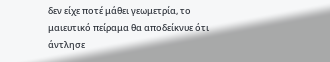δεν είχε ποτέ μάθει γεωμετρία, το μαιευτικό πείραμα θα αποδείκνυε ότι άντλησε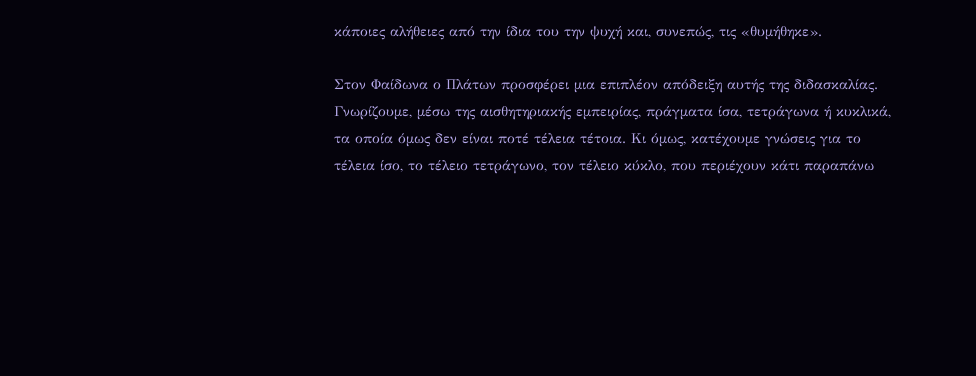κάποιες αλήθειες από την ίδια του την ψυχή και, συνεπώς, τις «θυμήθηκε».

Στον Φαίδωνα ο Πλάτων προσφέρει μια επιπλέον απόδειξη αυτής της διδασκαλίας. Γνωρίζουμε, μέσω της αισθητηριακής εμπειρίας, πράγματα ίσα, τετράγωνα ή κυκλικά, τα οποία όμως δεν είναι ποτέ τέλεια τέτοια. Κι όμως, κατέχουμε γνώσεις για το τέλεια ίσο, το τέλειο τετράγωνο, τον τέλειο κύκλο, που περιέχουν κάτι παραπάνω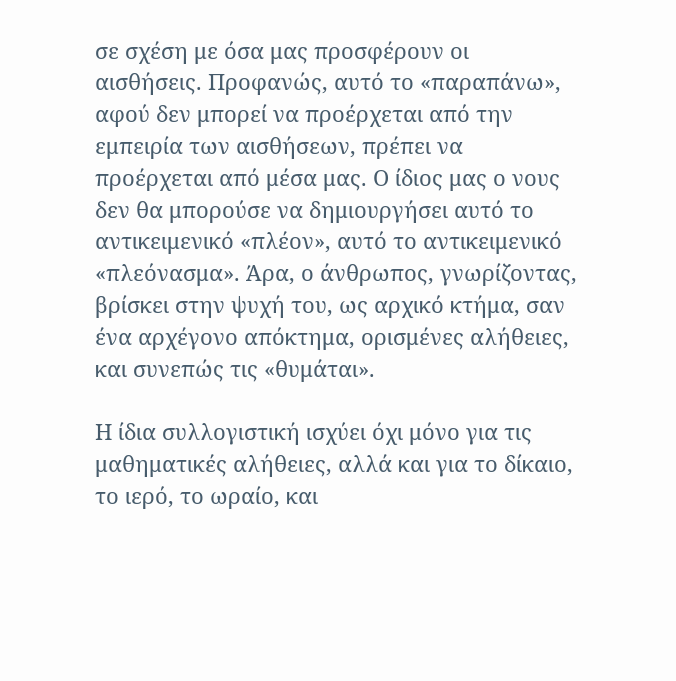σε σχέση με όσα μας προσφέρουν οι αισθήσεις. Προφανώς, αυτό το «παραπάνω», αφού δεν μπορεί να προέρχεται από την εμπειρία των αισθήσεων, πρέπει να προέρχεται από μέσα μας. Ο ίδιος μας ο νους δεν θα μπορούσε να δημιουργήσει αυτό το αντικειμενικό «πλέον», αυτό το αντικειμενικό «πλεόνασμα». Άρα, ο άνθρωπος, γνωρίζοντας, βρίσκει στην ψυχή του, ως αρχικό κτήμα, σαν ένα αρχέγονο απόκτημα, ορισμένες αλήθειες, και συνεπώς τις «θυμάται».

Η ίδια συλλογιστική ισχύει όχι μόνο για τις μαθηματικές αλήθειες, αλλά και για το δίκαιο, το ιερό, το ωραίο, και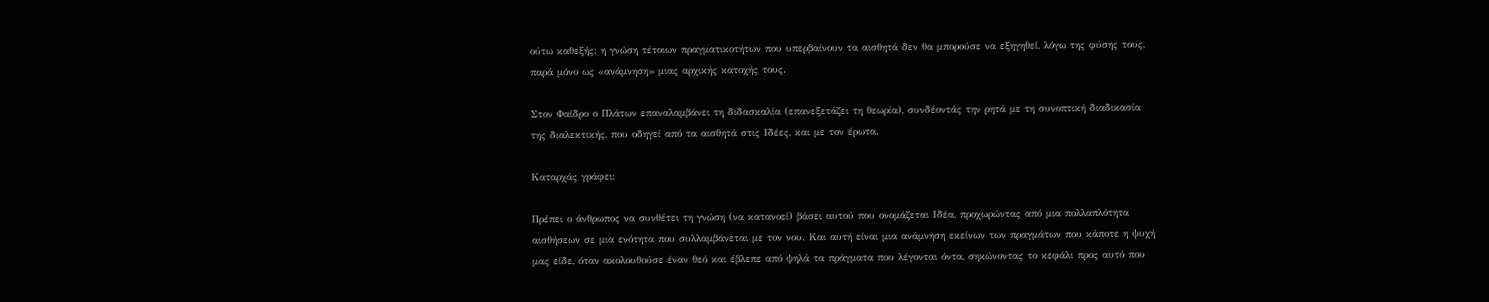ούτω καθεξής: η γνώση τέτοιων πραγματικοτήτων που υπερβαίνουν τα αισθητά δεν θα μπορούσε να εξηγηθεί, λόγω της φύσης τους, παρά μόνο ως «ανάμνηση» μιας αρχικής κατοχής τους.

Στον Φαίδρο ο Πλάτων επαναλαμβάνει τη διδασκαλία (επανεξετάζει τη θεωρία), συνδέοντάς την ρητά με τη συνοπτική διαδικασία της διαλεκτικής, που οδηγεί από τα αισθητά στις Ιδέες, και με τον έρωτα.

Καταρχάς γράφει:

Πρέπει ο άνθρωπος να συνθέτει τη γνώση (να κατανοεί) βάσει αυτού που ονομάζεται Ιδέα, προχωρώντας από μια πολλαπλότητα αισθήσεων σε μια ενότητα που συλλαμβάνεται με τον νου. Και αυτή είναι μια ανάμνηση εκείνων των πραγμάτων που κάποτε η ψυχή μας είδε, όταν ακολουθούσε έναν θεό και έβλεπε από ψηλά τα πράγματα που λέγονται όντα, σηκώνοντας το κεφάλι προς αυτό που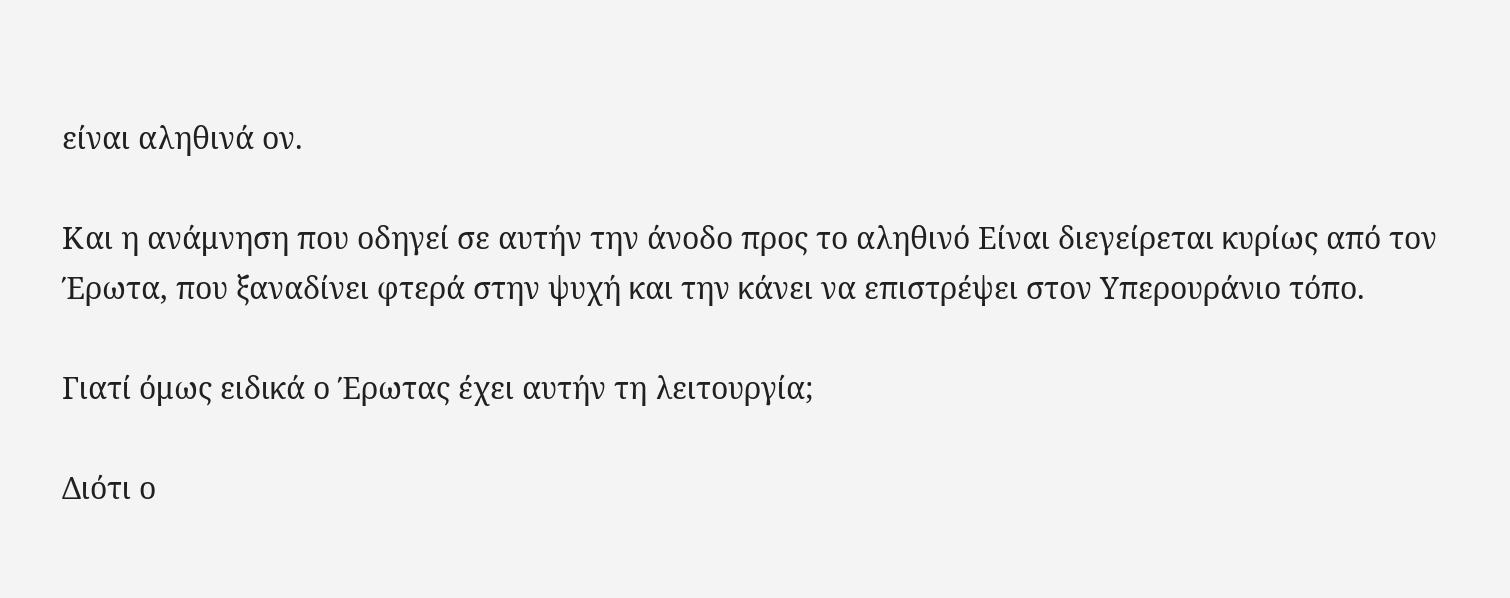είναι αληθινά ον.

Και η ανάμνηση που οδηγεί σε αυτήν την άνοδο προς το αληθινό Είναι διεγείρεται κυρίως από τον Έρωτα, που ξαναδίνει φτερά στην ψυχή και την κάνει να επιστρέψει στον Υπερουράνιο τόπο.

Γιατί όμως ειδικά ο Έρωτας έχει αυτήν τη λειτουργία;

Διότι ο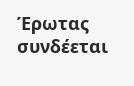Έρωτας συνδέεται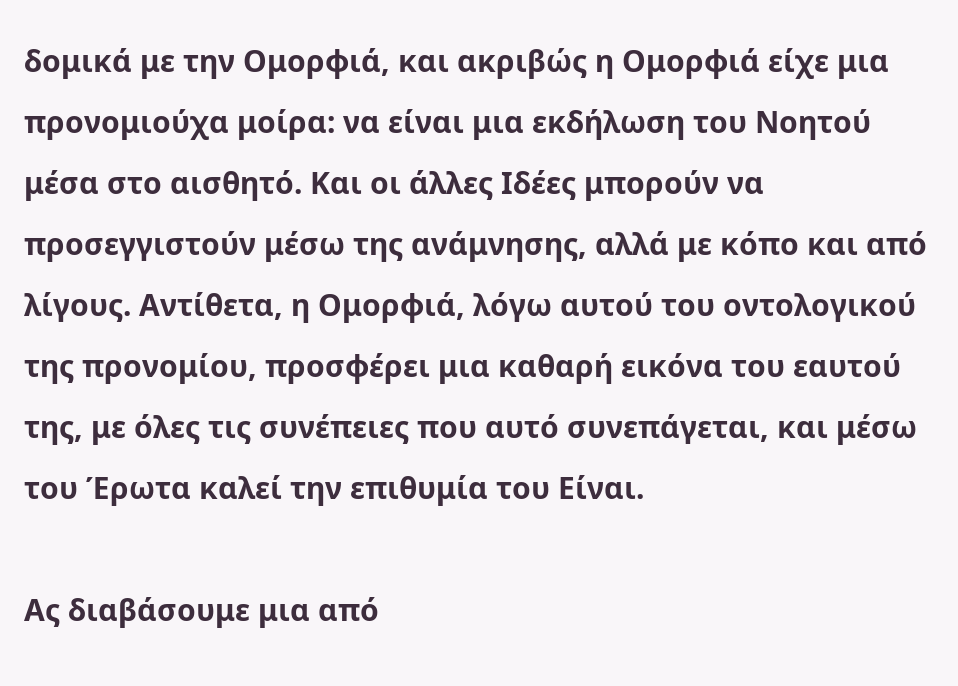δομικά με την Ομορφιά, και ακριβώς η Ομορφιά είχε μια προνομιούχα μοίρα: να είναι μια εκδήλωση του Νοητού μέσα στο αισθητό. Και οι άλλες Ιδέες μπορούν να προσεγγιστούν μέσω της ανάμνησης, αλλά με κόπο και από λίγους. Αντίθετα, η Ομορφιά, λόγω αυτού του οντολογικού της προνομίου, προσφέρει μια καθαρή εικόνα του εαυτού της, με όλες τις συνέπειες που αυτό συνεπάγεται, και μέσω του Έρωτα καλεί την επιθυμία του Είναι.

Ας διαβάσουμε μια από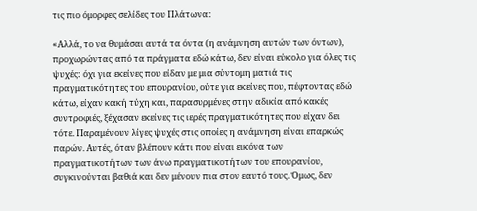τις πιο όμορφες σελίδες του Πλάτωνα:

«Αλλά, το να θυμάσαι αυτά τα όντα (η ανάμνηση αυτών των όντων), προχωρώντας από τα πράγματα εδώ κάτω, δεν είναι εύκολο για όλες τις ψυχές: όχι για εκείνες που είδαν με μια σύντομη ματιά τις πραγματικότητες του επουρανίου, ούτε για εκείνες που, πέφτοντας εδώ κάτω, είχαν κακή τύχη και, παρασυρμένες στην αδικία από κακές συντροφιές, ξέχασαν εκείνες τις ιερές πραγματικότητες που είχαν δει τότε. Παραμένουν λίγες ψυχές στις οποίες η ανάμνηση είναι επαρκώς παρών. Αυτές, όταν βλέπουν κάτι που είναι εικόνα των πραγματικοτήτων των άνω πραγματικοτήτων του επουρανίου, συγκινούνται βαθιά και δεν μένουν πια στον εαυτό τους. Όμως, δεν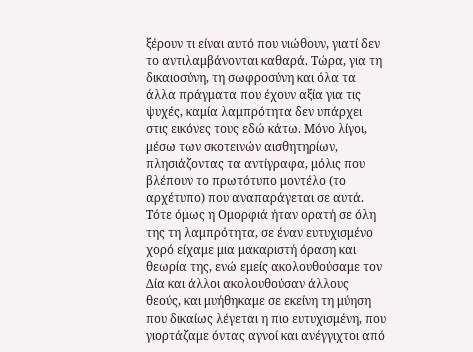ξέρουν τι είναι αυτό που νιώθουν, γιατί δεν το αντιλαμβάνονται καθαρά. Τώρα, για τη δικαιοσύνη, τη σωφροσύνη και όλα τα άλλα πράγματα που έχουν αξία για τις ψυχές, καμία λαμπρότητα δεν υπάρχει στις εικόνες τους εδώ κάτω. Μόνο λίγοι, μέσω των σκοτεινών αισθητηρίων, πλησιάζοντας τα αντίγραφα, μόλις που βλέπουν το πρωτότυπο μοντέλο (το αρχέτυπο) που αναπαράγεται σε αυτά. Τότε όμως η Ομορφιά ήταν ορατή σε όλη της τη λαμπρότητα, σε έναν ευτυχισμένο χορό είχαμε μια μακαριστή όραση και θεωρία της, ενώ εμείς ακολουθούσαμε τον Δία και άλλοι ακολουθούσαν άλλους θεούς, και μυήθηκαμε σε εκείνη τη μύηση που δικαίως λέγεται η πιο ευτυχισμένη, που γιορτάζαμε όντας αγνοί και ανέγγιχτοι από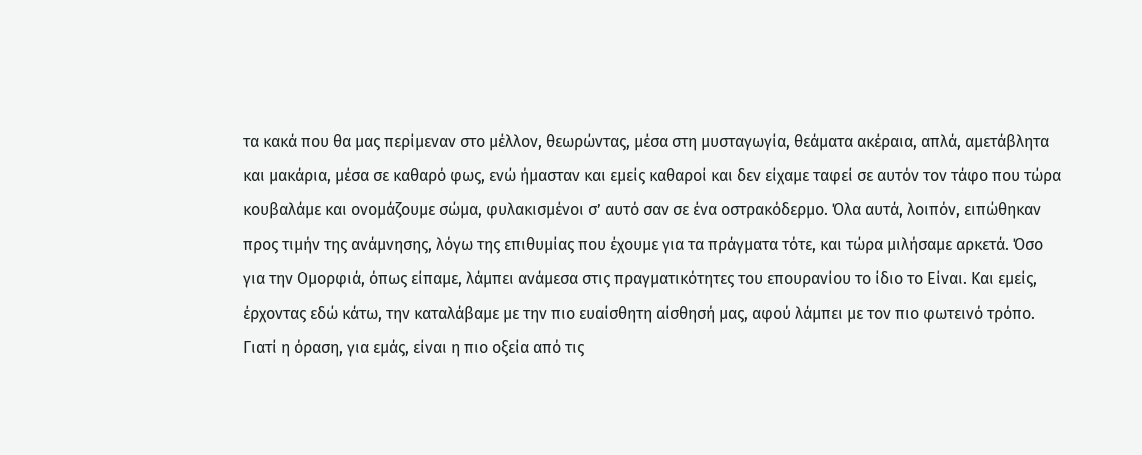τα κακά που θα μας περίμεναν στο μέλλον, θεωρώντας, μέσα στη μυσταγωγία, θεάματα ακέραια, απλά, αμετάβλητα και μακάρια, μέσα σε καθαρό φως, ενώ ήμασταν και εμείς καθαροί και δεν είχαμε ταφεί σε αυτόν τον τάφο που τώρα κουβαλάμε και ονομάζουμε σώμα, φυλακισμένοι σ’ αυτό σαν σε ένα οστρακόδερμο. Όλα αυτά, λοιπόν, ειπώθηκαν προς τιμήν της ανάμνησης, λόγω της επιθυμίας που έχουμε για τα πράγματα τότε, και τώρα μιλήσαμε αρκετά. Όσο για την Ομορφιά, όπως είπαμε, λάμπει ανάμεσα στις πραγματικότητες του επουρανίου το ίδιο το Είναι. Και εμείς, έρχοντας εδώ κάτω, την καταλάβαμε με την πιο ευαίσθητη αίσθησή μας, αφού λάμπει με τον πιο φωτεινό τρόπο. Γιατί η όραση, για εμάς, είναι η πιο οξεία από τις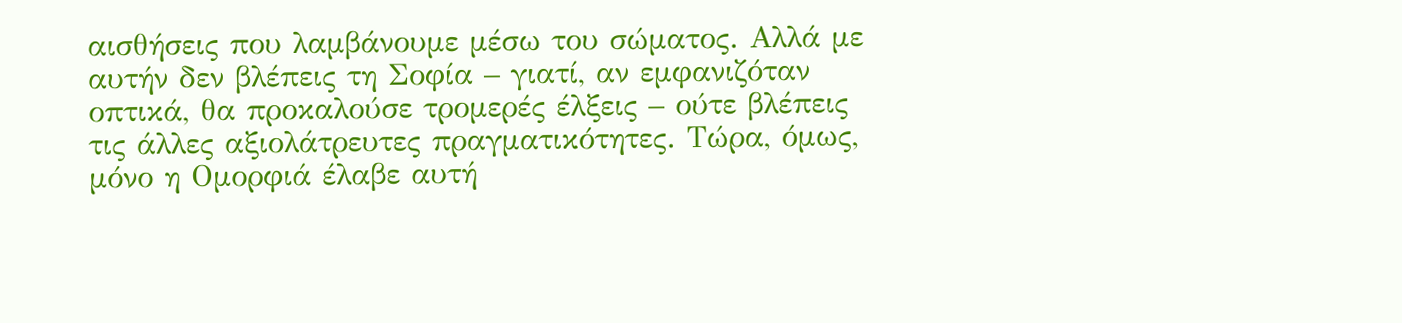αισθήσεις που λαμβάνουμε μέσω του σώματος. Αλλά με αυτήν δεν βλέπεις τη Σοφία – γιατί, αν εμφανιζόταν οπτικά, θα προκαλούσε τρομερές έλξεις – ούτε βλέπεις τις άλλες αξιολάτρευτες πραγματικότητες. Τώρα, όμως, μόνο η Ομορφιά έλαβε αυτή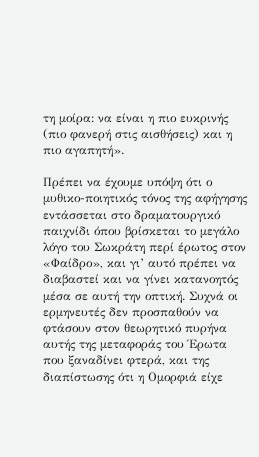τη μοίρα: να είναι η πιο ευκρινής (πιο φανερή στις αισθήσεις) και η πιο αγαπητή».

Πρέπει να έχουμε υπόψη ότι ο μυθικο-ποιητικός τόνος της αφήγησης εντάσσεται στο δραματουργικό παιχνίδι όπου βρίσκεται το μεγάλο λόγο του Σωκράτη περί έρωτος στον «Φαίδρο», και γι’ αυτό πρέπει να διαβαστεί και να γίνει κατανοητός μέσα σε αυτή την οπτική. Συχνά οι ερμηνευτές δεν προσπαθούν να φτάσουν στον θεωρητικό πυρήνα αυτής της μεταφοράς του Έρωτα που ξαναδίνει φτερά, και της διαπίστωσης ότι η Ομορφιά είχε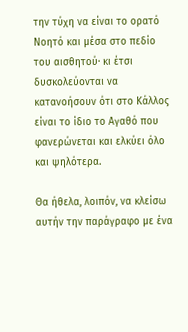την τύχη να είναι το ορατό Νοητό και μέσα στο πεδίο του αισθητού· κι έτσι δυσκολεύονται να κατανοήσουν ότι στο Κάλλος είναι το ίδιο το Αγαθό που φανερώνεται και ελκύει όλο και ψηλότερα.

Θα ήθελα, λοιπόν, να κλείσω αυτήν την παράγραφο με ένα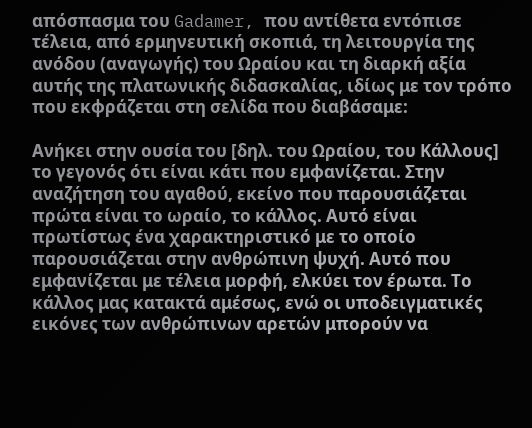απόσπασμα του Gadamer, που αντίθετα εντόπισε τέλεια, από ερμηνευτική σκοπιά, τη λειτουργία της ανόδου (αναγωγής) του Ωραίου και τη διαρκή αξία αυτής της πλατωνικής διδασκαλίας, ιδίως με τον τρόπο που εκφράζεται στη σελίδα που διαβάσαμε:

Ανήκει στην ουσία του [δηλ. του Ωραίου, του Κάλλους] το γεγονός ότι είναι κάτι που εμφανίζεται. Στην αναζήτηση του αγαθού, εκείνο που παρουσιάζεται πρώτα είναι το ωραίο, το κάλλος. Αυτό είναι πρωτίστως ένα χαρακτηριστικό με το οποίο παρουσιάζεται στην ανθρώπινη ψυχή. Αυτό που εμφανίζεται με τέλεια μορφή, ελκύει τον έρωτα. Το κάλλος μας κατακτά αμέσως, ενώ οι υποδειγματικές εικόνες των ανθρώπινων αρετών μπορούν να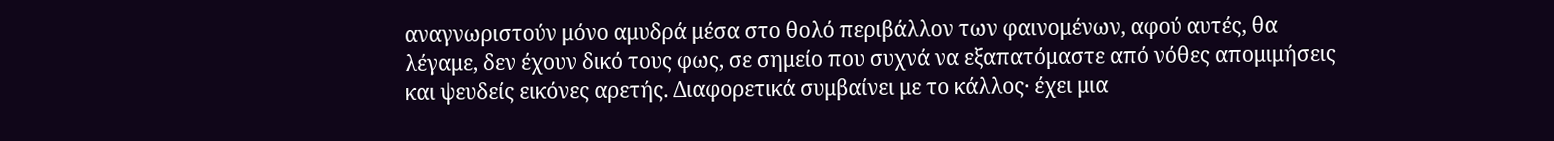αναγνωριστούν μόνο αμυδρά μέσα στο θολό περιβάλλον των φαινομένων, αφού αυτές, θα λέγαμε, δεν έχουν δικό τους φως, σε σημείο που συχνά να εξαπατόμαστε από νόθες απομιμήσεις και ψευδείς εικόνες αρετής. Διαφορετικά συμβαίνει με το κάλλος· έχει μια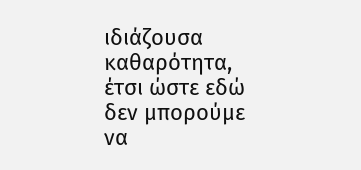ιδιάζουσα καθαρότητα, έτσι ώστε εδώ δεν μπορούμε να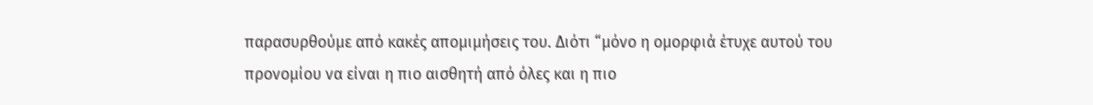παρασυρθούμε από κακές απομιμήσεις του. Διότι “μόνο η ομορφιά έτυχε αυτού του προνομίου να είναι η πιο αισθητή από όλες και η πιο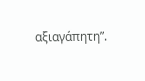αξιαγάπητη”.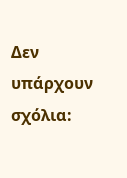Δεν υπάρχουν σχόλια: